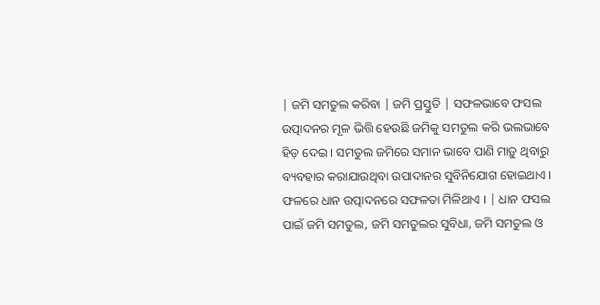| ଜମି ସମତୁଲ କରିବା | ଜମି ପ୍ରସ୍ତୁତି | ସଫଳଭାବେ ଫସଲ ଉତ୍ପାଦନର ମୂଳ ଭିତ୍ତି ହେଉଛି ଜମିକୁ ସମତୁଲ କରି ଭଲଭାବେ ହିଡ଼ ଦେଇ । ସମତୁଲ ଜମିରେ ସମାନ ଭାବେ ପାଣି ମାଡ଼ୁ ଥିବାରୁ ବ୍ୟବହାର କରାଯାଉଥିବା ଉପାଦାନର ସୁବିନିଯୋଗ ହୋଇଥାଏ । ଫଳରେ ଧାନ ଉତ୍ପାଦନରେ ସଫଳତା ମିଳିଥାଏ । | ଧାନ ଫସଲ ପାଇଁ ଜମି ସମତୁଲ, ଜମି ସମତୁଲର ସୁବିଧା, ଜମି ସମତୁଲ ଓ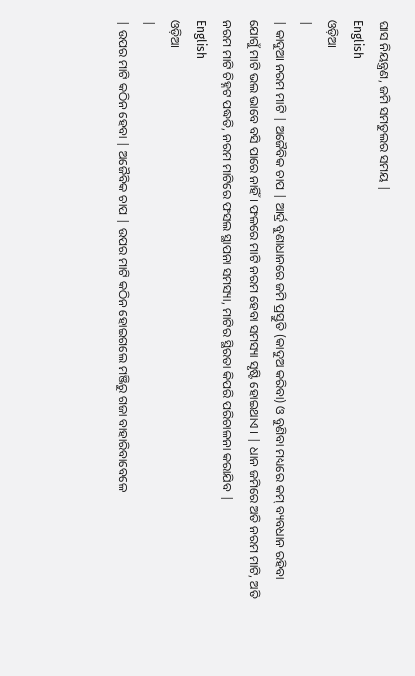ଘାସ ନିୟନ୍ତ୍ରଣ, ଜମି ସମତୁଲର ସମୟ |
English
ଓଡ଼ିଆ
|
| କାଦୁଆ ନରମ ମାଟି | ଅଜୈବିକ ଚାପ | ଆର୍ଦ୍ର ବୁଣାଧାନରେ ଜମି ପ୍ରସ୍ତୁତି (କାଦୁଅ କରିବା) ଓ ବୁଣିବା ମଧ୍ୟରେ କମ୍ ବ୍ୟବଧାନ ରହିବା ଯୋଗୁଁ ମାଟି ଭଲ ଭାବେ ବସି ପାରେ ନାହିଁ । ଫଳରେ ମାଟି ନରମ ହେବା ସମସ୍ୟା ସୃଷ୍ଟି ହୋଇଥାଏ । | ଧାନ ଜମିରେ ଅତି ନରମ ମାଟି, ଅତି ନରମ ମାଟି ଚିହ୍ନଟ ପଦ୍ଧତି, ନରମ ମାଟିରେ ଫସଲ ସ୍ଥାପନା ସମସ୍ୟା, ମାଟିର ସ୍ଥିରତା କିପରି ପରିଚାଳନା କରାଯିବ |
English
ଓଡ଼ିଆ
|
| ଉପର ମାଟି କଠିନ ହେବା | ଅଜୈବିକ ଚାପ | ଉପର ମାଟି କଠିନ ହୋଇଗଲେ ମଞ୍ଜିରୁ ଗଜା ବାହାରିବାବେଳେ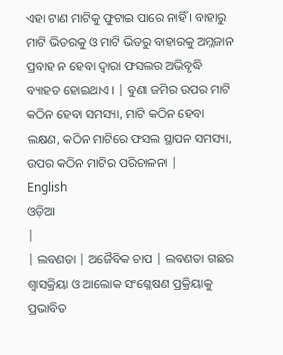ଏହା ଟାଣ ମାଟିକୁ ଫୁଟାଇ ପାରେ ନାହିଁ । ବାହାରୁ ମାଟି ଭିତରକୁ ଓ ମାଟି ଭିତରୁ ବାହାରକୁ ଅମ୍ଳଜାନ ପ୍ରବାହ ନ ହେବା ଦ୍ୱାରା ଫସଲର ଅଭିବୃଦ୍ଧି ବ୍ୟାହତ ହୋଇଥାଏ । | ବୁଣା ଜମିର ଉପର ମାଟି କଠିନ ହେବା ସମସ୍ୟା, ମାଟି କଠିନ ହେବା ଲକ୍ଷଣ, କଠିନ ମାଟିରେ ଫସଲ ସ୍ଥାପନ ସମସ୍ୟା, ଉପର କଠିନ ମାଟିର ପରିଚାଳନା |
English
ଓଡ଼ିଆ
|
| ଲବଣତା | ଅଜୈବିକ ଚାପ | ଲବଣତା ଗଛର ଶ୍ୱାସକ୍ରିୟା ଓ ଆଲୋକ ସଂଶ୍ଳେଷଣ ପ୍ରକ୍ରିୟାକୁ ପ୍ରଭାବିତ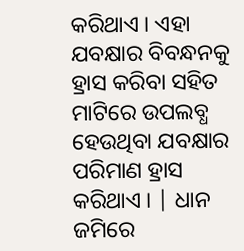କରିଥାଏ । ଏହା ଯବକ୍ଷାର ବିବନ୍ଧନକୁ ହ୍ରାସ କରିବା ସହିତ ମାଟିରେ ଉପଲବ୍ଧ ହେଉଥିବା ଯବକ୍ଷାର ପରିମାଣ ହ୍ରାସ କରିଥାଏ । | ଧାନ ଜମିରେ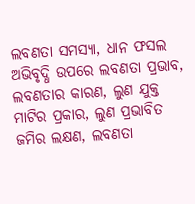ଲବଣତା ସମସ୍ୟା, ଧାନ ଫସଲ ଅଭିବୃଦ୍ଧି ଉପରେ ଲବଣତା ପ୍ରଭାବ, ଲବଣତାର କାରଣ, ଲୁଣ ଯୁକ୍ତ ମାଟିର ପ୍ରକାର, ଲୁଣ ପ୍ରଭାବିତ ଜମିର ଲକ୍ଷଣ, ଲବଣତା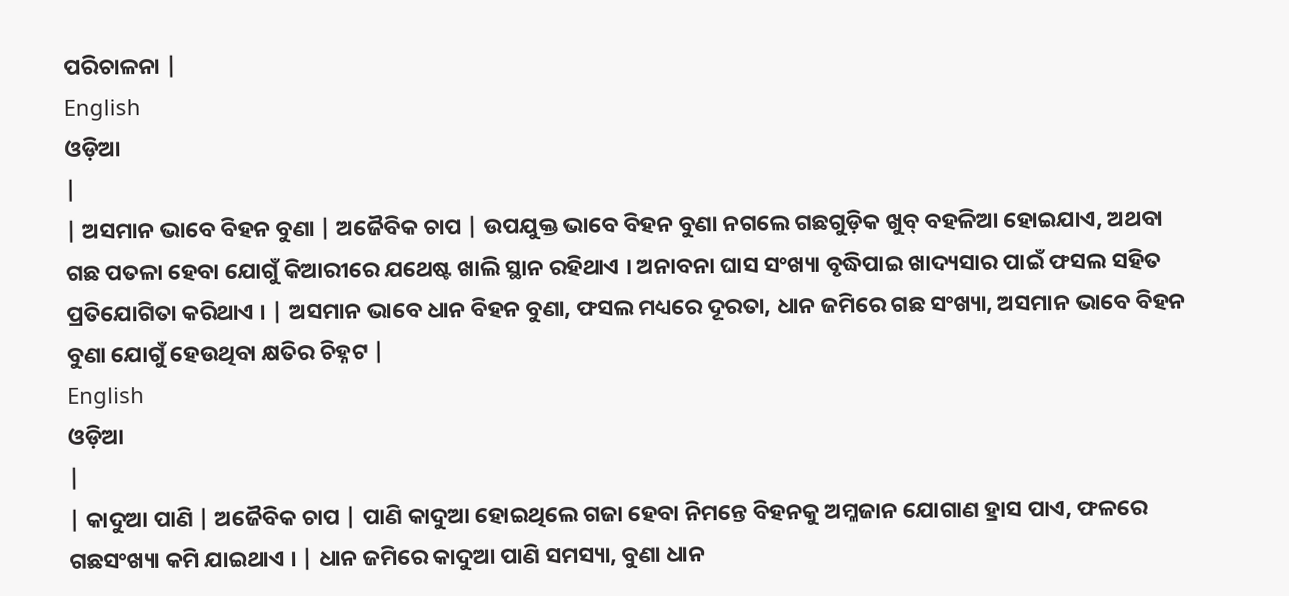ପରିଚାଳନା |
English
ଓଡ଼ିଆ
|
| ଅସମାନ ଭାବେ ବିହନ ବୁଣା | ଅଜୈବିକ ଚାପ | ଉପଯୁକ୍ତ ଭାବେ ବିହନ ବୁଣା ନଗଲେ ଗଛଗୁଡ଼ିକ ଖୁବ୍ ବହଳିଆ ହୋଇଯାଏ, ଅଥବା ଗଛ ପତଳା ହେବା ଯୋଗୁଁ କିଆରୀରେ ଯଥେଷ୍ଟ ଖାଲି ସ୍ଥାନ ରହିଥାଏ । ଅନାବନା ଘାସ ସଂଖ୍ୟା ବୃଦ୍ଧିପାଇ ଖାଦ୍ୟସାର ପାଇଁ ଫସଲ ସହିତ ପ୍ରତିଯୋଗିତା କରିଥାଏ । | ଅସମାନ ଭାବେ ଧାନ ବିହନ ବୁଣା, ଫସଲ ମଧ୍ୟରେ ଦୂରତା, ଧାନ ଜମିରେ ଗଛ ସଂଖ୍ୟା, ଅସମାନ ଭାବେ ବିହନ ବୁଣା ଯୋଗୁଁ ହେଉଥିବା କ୍ଷତିର ଚିହ୍ନଟ |
English
ଓଡ଼ିଆ
|
| କାଦୁଆ ପାଣି | ଅଜୈବିକ ଚାପ | ପାଣି କାଦୁଆ ହୋଇଥିଲେ ଗଜା ହେବା ନିମନ୍ତେ ବିହନକୁ ଅମ୍ଳଜାନ ଯୋଗାଣ ହ୍ରାସ ପାଏ, ଫଳରେ ଗଛସଂଖ୍ୟା କମି ଯାଇଥାଏ । | ଧାନ ଜମିରେ କାଦୁଆ ପାଣି ସମସ୍ୟା, ବୁଣା ଧାନ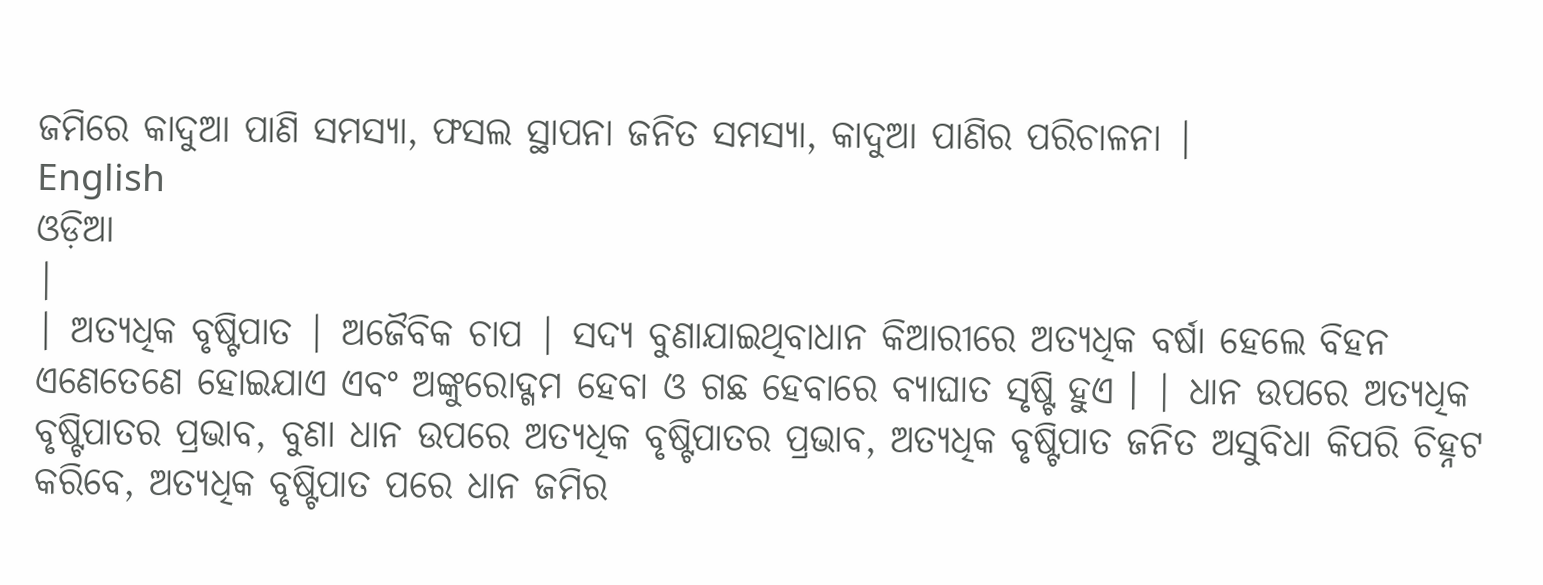ଜମିରେ କାଦୁଆ ପାଣି ସମସ୍ୟା, ଫସଲ ସ୍ଥାପନା ଜନିତ ସମସ୍ୟା, କାଦୁଆ ପାଣିର ପରିଚାଳନା |
English
ଓଡ଼ିଆ
|
| ଅତ୍ୟଧିକ ବୃଷ୍ଟିପାତ | ଅଜୈବିକ ଚାପ | ସଦ୍ୟ ବୁଣାଯାଇଥିବାଧାନ କିଆରୀରେ ଅତ୍ୟଧିକ ବର୍ଷା ହେଲେ ବିହନ ଏଣେତେଣେ ହୋଇଯାଏ ଏବଂ ଅଙ୍କୁରୋଦ୍ଗମ ହେବା ଓ ଗଛ ହେବାରେ ବ୍ୟାଘାତ ସୃଷ୍ଟି ହୁଏ । | ଧାନ ଉପରେ ଅତ୍ୟଧିକ ବୃଷ୍ଟିପାତର ପ୍ରଭାବ, ବୁଣା ଧାନ ଉପରେ ଅତ୍ୟଧିକ ବୃଷ୍ଟିପାତର ପ୍ରଭାବ, ଅତ୍ୟଧିକ ବୃଷ୍ଟିପାତ ଜନିତ ଅସୁବିଧା କିପରି ଚିହ୍ନଟ କରିବେ, ଅତ୍ୟଧିକ ବୃଷ୍ଟିପାତ ପରେ ଧାନ ଜମିର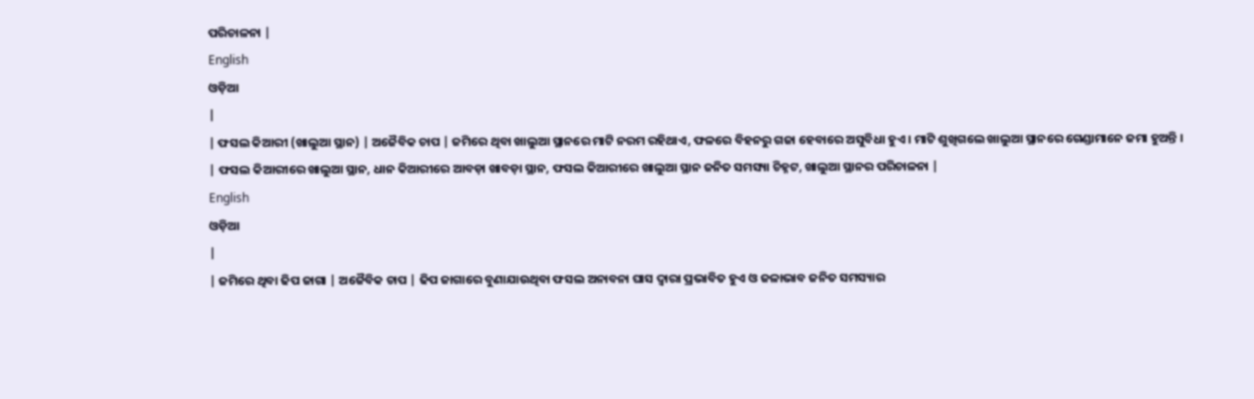ପରିଚାଳନା |
English
ଓଡ଼ିଆ
|
| ଫସଲ କିଆରୀ (ଖାଲୁଆ ସ୍ଥାନ) | ଅଜୈବିକ ଚାପ | ଜମିରେ ଥିବା ଖାଲୁଆ ସ୍ଥାନରେ ମାଟି ନରମ ରହିଥାଏ, ଫଳରେ ବିହନରୁ ଗଜା ହେବାରେ ଅସୁବିଧା ହୁଏ । ମାଟି ଶୁଖିଗଲେ ଖାଲୁଆ ସ୍ଥାନରେ ଗେଣ୍ଡାମାନେ ଜମା ହୁଅନ୍ତି । | ଫସଲ କିଆରୀରେ ଖାଲୁଆ ସ୍ଥାନ, ଧାନ କିଆରୀରେ ଆବଡ଼ା ଖାବଡ଼ା ସ୍ଥାନ, ଫସଲ କିଆରୀରେ ଖାଲୁଆ ସ୍ଥାନ ଜନିତ ସମସ୍ୟା ଚିହ୍ନଟ, ଖାଲୁଆ ସ୍ଥାନର ପରିଚାଳନା |
English
ଓଡ଼ିଆ
|
| ଜମିରେ ଥିବା ଢିପ ଜାଗା | ଅଜୈବିକ ଚାପ | ଢିପ ଜାଗାରେ ବୁଣାଯାଉଥିବା ଫସଲ ଅନାବନା ଘାସ ଦ୍ୱାରା ପ୍ରଭାବିତ ହୁଏ ଓ ଜଳାଭାବ ଜନିତ ସମସ୍ୟାର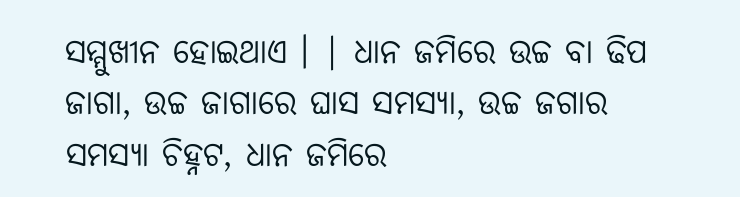ସମ୍ମୁଖୀନ ହୋଇଥାଏ । | ଧାନ ଜମିରେ ଉଚ୍ଚ ବା ଢିପ ଜାଗା, ଉଚ୍ଚ ଜାଗାରେ ଘାସ ସମସ୍ୟା, ଉଚ୍ଚ ଜଗାର ସମସ୍ୟା ଚିହ୍ନଟ, ଧାନ ଜମିରେ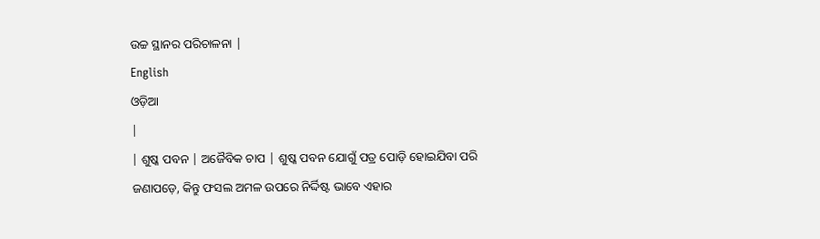ଉଚ୍ଚ ସ୍ଥାନର ପରିଚାଳନା |
English
ଓଡ଼ିଆ
|
| ଶୁଷ୍କ ପବନ | ଅଜୈବିକ ଚାପ | ଶୁଷ୍କ ପବନ ଯୋଗୁଁ ପତ୍ର ପୋଡ଼ି ହୋଇଯିବା ପରି ଜଣାପଡ଼େ, କିନ୍ତୁ ଫସଲ ଅମଳ ଉପରେ ନିର୍ଦ୍ଦିଷ୍ଟ ଭାବେ ଏହାର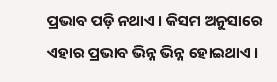ପ୍ରଭାବ ପଡ଼ି ନଥାଏ । କିସମ ଅନୁସାରେ ଏହାର ପ୍ରଭାବ ଭିନ୍ନ ଭିନ୍ନ ହୋଇଥାଏ ।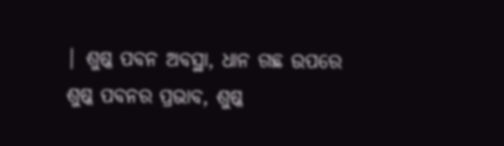| ଶୁଷ୍କ ପବନ ଅବସ୍ଥା, ଧାନ ଗଛ ଉପରେ ଶୁଷ୍କ ପବନର ପ୍ରଭାବ, ଶୁଷ୍କ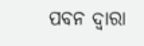ପବନ ଦ୍ଵାରା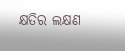କ୍ଷତିର ଲକ୍ଷଣ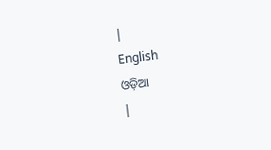|
English
ଓଡ଼ିଆ
|